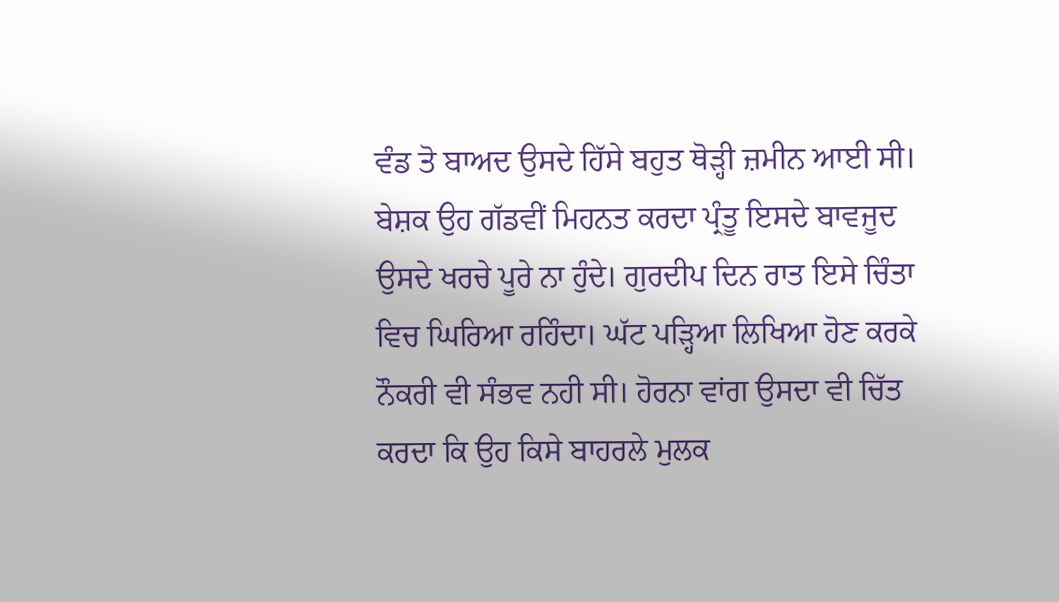ਵੰਡ ਤੋ ਬਾਅਦ ਉਸਦੇ ਹਿੱਸੇ ਬਹੁਤ ਥੋੜ੍ਹੀ ਜ਼ਮੀਨ ਆਈ ਸੀ। ਬੇਸ਼ਕ ਉਹ ਗੱਡਵੀਂ ਮਿਹਨਤ ਕਰਦਾ ਪ੍ਰੰਤੂ ਇਸਦੇ ਬਾਵਜੂਦ ਉਸਦੇ ਖਰਚੇ ਪੂਰੇ ਨਾ ਹੁੰਦੇ। ਗੁਰਦੀਪ ਦਿਨ ਰਾਤ ਇਸੇ ਚਿੰਤਾ ਵਿਚ ਘਿਰਿਆ ਰਹਿੰਦਾ। ਘੱਟ ਪੜ੍ਹਿਆ ਲਿਖਿਆ ਹੋਣ ਕਰਕੇ ਨੌਕਰੀ ਵੀ ਸੰਭਵ ਨਹੀ ਸੀ। ਹੋਰਨਾ ਵਾਂਗ ਉਸਦਾ ਵੀ ਚਿੱਤ ਕਰਦਾ ਕਿ ਉਹ ਕਿਸੇ ਬਾਹਰਲੇ ਮੁਲਕ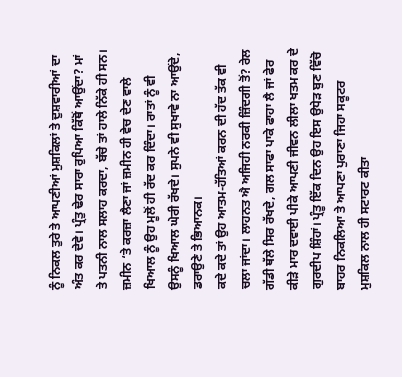ਨੂੰ ਨਿਕਲ ਤੁਰੇ ਤੇ ਆਪਣੀਆਂ ਮੁਸ਼ਕਿਲਾਂ ਤੇ ਦੁਸ਼ਵਾਰੀਆਂ ਦਾ ਅੰਤ ਕਰ ਦੇਵੇ। ਪ੍ਰੰਤੁ ਢੇਰ ਸਾਰਾ ਰੁਪਿਆ ਕਿੱਥੋਂ ਆਉਂਦਾ? ਮਾਂ ਤੇ ਪਤਨੀ ਨਾਲ ਸਲਾਹ ਕਰਦਾ, ਬੱਚੇ ਤਾਂ ਹਾਲੇ ਨਿੱਕੇ ਹੀ ਸਨ। ਜ਼ਮੀਨ ‘ਤੇ ਕਰਜ਼ਾ ਲੈਣਾ ਜਾਂ ਜ਼ਮੀਨ ਹੀ ਵੇਚ ਦੇਣ ਵਾਲੇ ਖਿਆਲ ਨੂੰ ਉਹ ਮੂਲੋਂ ਹੀ ਰੱਦ ਕਰ ਦਿੰਦਾ। ਰਾਤਾਂ ਨੂੰ ਵੀ ਉਸਨੂੰ ਖਿਆਲ ਘੇਰੀ ਰੱਖਦੇ। ਸੁਪਨੇ ਵੀ ਸੁਖਾਵੇ ਨਾ ਆਉਂਦੇ, ਡਰਾਉਣੇ ਤੇ ਭਿਆਨਕ।
ਕਦੇ ਕਦੇ ਤਾਂ ਉਹ ਆਤਮ-ਹੱਤਿਆਂ ਕਰਨ ਦੀ ਹੱਦ ਤੱਕ ਵੀ ਚਲਾ ਜਾਂਦਾ। ਲਾਹਨਤ ਐ ਅਜਿਹੀ ਨਰਕੀ ਜ਼ਿੰਦਗੀ ਤੋਂ? ਰੇਲ ਗੱਡੀ ਥੱਲੇ ਸਿਰ ਰੱਖਦੇ, ਗਲ ਸਾਫਾ ਪਾਕੇ ਫਾਹਾ ਲੈ ਜਾਂ ਫੇਰ ਕੀੜੇ ਮਾਰ ਦਵਾਈ ਪੀਕੇ ਆਪਣੀ ਜੀਵਨ ਲੀਲਾ ਖਤਮ ਕਰ ਦੇ ਗੁਰਦੀਪ ਸ਼ਿੰਹਾਂ। ਪ੍ਰੰਤੂ ਇੱਕ ਦਿਨ ਉਹ ਇਸ ਉਧੇੜ ਬੁਣ ਵਿੱਚੋ ਬਾਹਰ ਨਿਕਲਿਆ ਤੇ ਆਪਣਾ ਪੁਰਾਣਾ ਜਿਹਾ ਸਕੂਟਰ ਮੁਸ਼ਕਿਲ ਨਾਲ ਹੀ ਸਟਾਰਟ ਕੀਤਾ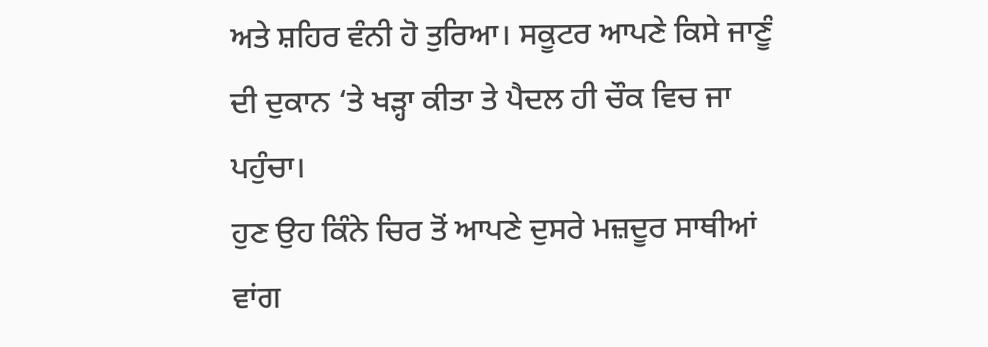ਅਤੇ ਸ਼ਹਿਰ ਵੰਨੀ ਹੋ ਤੁਰਿਆ। ਸਕੂਟਰ ਆਪਣੇ ਕਿਸੇ ਜਾਣੂੰ ਦੀ ਦੁਕਾਨ ‘ਤੇ ਖੜ੍ਹਾ ਕੀਤਾ ਤੇ ਪੈਦਲ ਹੀ ਚੌਕ ਵਿਚ ਜਾ ਪਹੁੰਚਾ।
ਹੁਣ ਉਹ ਕਿੰਨੇ ਚਿਰ ਤੋਂ ਆਪਣੇ ਦੁਸਰੇ ਮਜ਼ਦੂਰ ਸਾਥੀਆਂ ਵਾਂਗ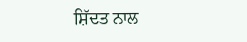ਸ਼ਿੱਦਤ ਨਾਲ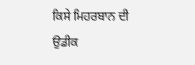ਕਿਸੇ ਮਿਹਰਬਾਨ ਦੀ ਉਡੀਕ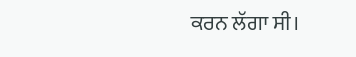ਕਰਨ ਲੱਗਾ ਸੀ।